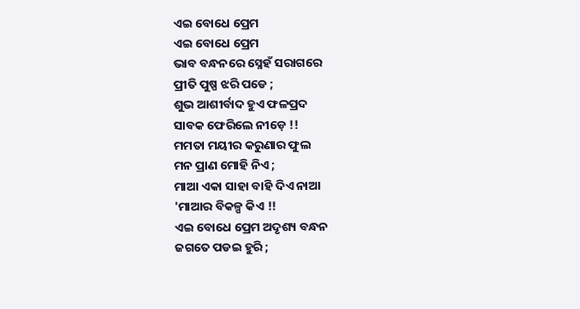ଏଇ ବୋଧେ ପ୍ରେମ
ଏଇ ବୋଧେ ପ୍ରେମ
ଭାବ ବନ୍ଧନରେ ସ୍ନେହଁ ସରାଗରେ
ପ୍ରୀତି ପୁଷ୍ପ ଝରି ପଡେ ;
ଶୁଭ ଆଶୀର୍ବାଦ ହୁଏ ଫଳପ୍ରଦ
ସାବକ ଫେରିଲେ ନୀଡ଼େ !!
ମମତା ମୟୀର କରୁଣାର ଫୁଲ
ମନ ପ୍ରାଣ ମୋହି ନିଏ ;
ମାଆ ଏକା ସାହା ବାହି ଦିଏ ନାଆ
'ମାଆର ବିକଳ୍ପ କିଏ !!
ଏଇ ବୋଧେ ପ୍ରେମ ଅଦୃଶ୍ୟ ବନ୍ଧନ
ଜଗତେ ପଡଇ ହୁରି ;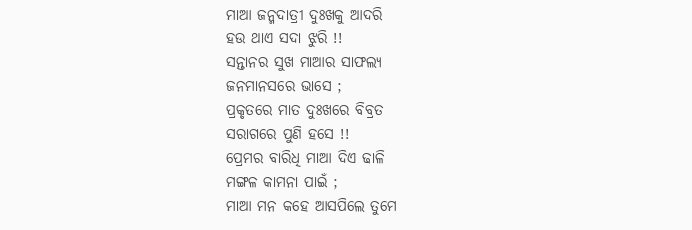ମାଆ ଜନ୍ମଦାତ୍ରୀ ଦୁଃଖକୁ ଆଦରି
ହଉ ଥାଏ ସଦା ଝୁରି !!
ସନ୍ତାନର ସୁଖ ମାଆର ସାଫଲ୍ୟ
ଜନମାନସରେ ଭାସେ ;
ପ୍ରକୃତରେ ମାତ ଦୁଃଖରେ ବିବ୍ରତ
ସରାଗରେ ପୁଣି ହସେ !!
ପ୍ରେମର ବାରିଧି ମାଆ ଦିଏ ଢାଳି
ମଙ୍ଗଳ କାମନା ପାଇଁ ;
ମାଆ ମନ କହେ ଆସପିଲେ ତୁମେ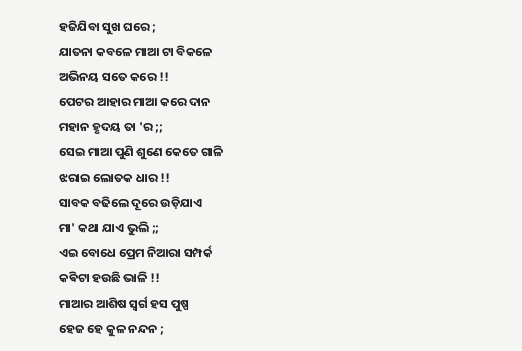ହଜିଯିବା ସୁଖ ଘରେ ;
ଯାତନା କବଳେ ମାଆ ଟା ବିକଳେ
ଅଭିନୟ ସତେ କରେ !!
ପେଟର ଆହାର ମାଆ କରେ ଦାନ
ମହାନ ହୃଦୟ ତା 'ର ;;
ସେଇ ମାଆ ପୁଣି ଶୁଣେ କେତେ ଗାଳି
ଝରାଇ ଲୋତକ ଧାର !!
ସାବକ ବଢିଲେ ଦୂରେ ଉଡ଼ିଯାଏ
ମା' କଥା ଯାଏ ଭୁଲି ;;
ଏଇ ବୋଧେ ପ୍ରେମ ନିଆରା ସମ୍ପର୍କ
କଵିଟା ହଉଛି ଭାଳି !!
ମାଆର ଆଶିଷ ସ୍ୱର୍ଗ ହସ ପୁଷ୍ପ
ହେଜ ହେ କୁଳ ନନ୍ଦନ ;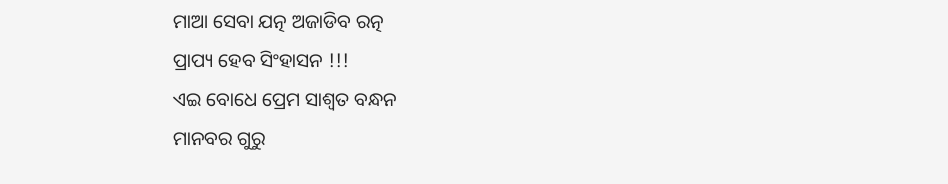ମାଆ ସେବା ଯତ୍ନ ଅଜାଡିବ ରତ୍ନ
ପ୍ରାପ୍ୟ ହେବ ସିଂହାସନ !!!
ଏଇ ବୋଧେ ପ୍ରେମ ସାଶ୍ୱତ ବନ୍ଧନ
ମାନବର ଗୁରୁ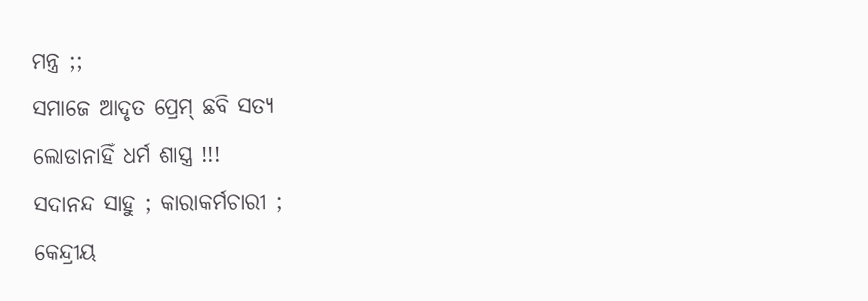ମନ୍ତ୍ର ;;
ସମାଜେ ଆଦୃତ ପ୍ରେମ୍ ଛବି ସତ୍ୟ
ଲୋଡାନାହିଁ ଧର୍ମ ଶାସ୍ତ୍ର !!!
ସଦାନନ୍ଦ ସାହୁ ; କାରାକର୍ମଚାରୀ ;
କେନ୍ଦ୍ରୀୟ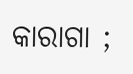କାରାଗା ;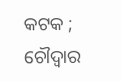କଟକ ; ଚୌଦ୍ୱାର